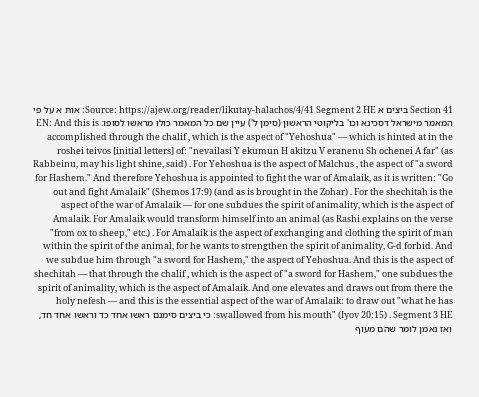Section 41 ביצים א Source: https://ajew.org/reader/likutay-halachos/4/41 Segment 2 HE: אות א על פי המאמר מישראל דסכינא וכו' בליקוטי הראשון (סימן ל') עיין שם כל המאמר כולו מראשו לסופו: EN: And this is accomplished through the chalif , which is the aspect of "Yehoshua" — which is hinted at in the roshei teivos [initial letters] of: "nevailasi Y ekumun H akitzu V eranenu Sh ochenei A far" (as Rabbeinu, may his light shine, said) . For Yehoshua is the aspect of Malchus , the aspect of "a sword for Hashem." And therefore Yehoshua is appointed to fight the war of Amalaik, as it is written: "Go out and fight Amalaik" (Shemos 17:9) (and as is brought in the Zohar) . For the shechitah is the aspect of the war of Amalaik — for one subdues the spirit of animality, which is the aspect of Amalaik. For Amalaik would transform himself into an animal (as Rashi explains on the verse "from ox to sheep," etc.) . For Amalaik is the aspect of exchanging and clothing the spirit of man within the spirit of the animal, for he wants to strengthen the spirit of animality, G-d forbid. And we subdue him through "a sword for Hashem," the aspect of Yehoshua. And this is the aspect of shechitah — that through the chalif , which is the aspect of "a sword for Hashem," one subdues the spirit of animality, which is the aspect of Amalaik. And one elevates and draws out from there the holy nefesh — and this is the essential aspect of the war of Amalaik: to draw out "what he has swallowed from his mouth" (Iyov 20:15) . Segment 3 HE: כי ביצים סימנם ראשו אחד כד וראשו אחד חד, ואז נאמן לומר שהם מעוף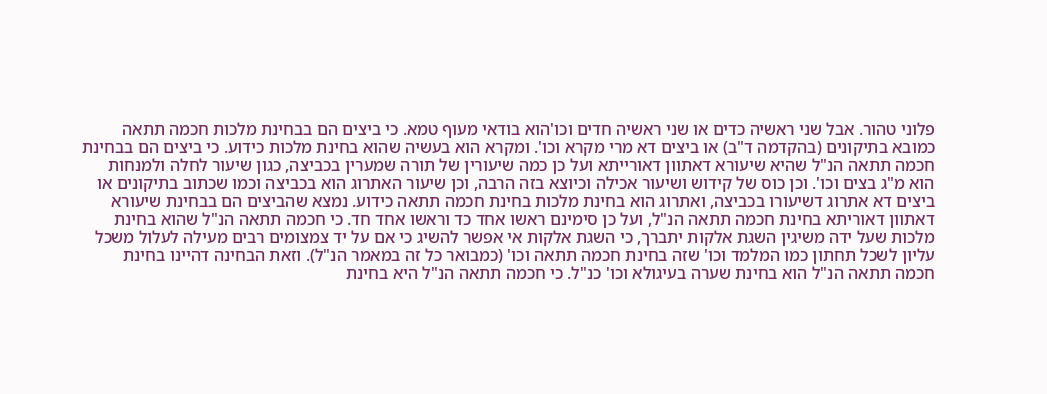פלוני טהור. אבל שני ראשיה כדים או שני ראשיה חדים וכו'הוא בודאי מעוף טמא. כי ביצים הם בבחינת מלכות חכמה תתאה כמובא בתיקונים (בהקדמה ד"ב) או ביצים דא מרי מקרא וכו'. ומקרא הוא בעשיה שהוא בחינת מלכות כידוע. כי ביצים הם בבחינת חכמה תתאה הנ"ל שהיא שיעורא דאתוון דאורייתא ועל כן כמה שיעורין של תורה שמערין בכביצה, כגון שיעור לחלה ולמנחות הוא מ"ג בצים וכו'. וכן כוס של קידוש ושיעור אכילה וכיוצא בזה הרבה, וכן שיעור האתרוג הוא בכביצה וכמו שכתוב בתיקונים או ביצים דא אתרוג דשיעורו בכביצה, ואתרוג הוא בחינת מלכות בחינת חכמה תתאה כידוע. נמצא שהביצים הם בבחינת שיעורא דאתוון דאוריתא בחינת חכמה תתאה הנ"ל, ועל כן סימינם ראשו אחד כד וראשו אחד חד. כי חכמה תתאה הנ"ל שהוא בחינת מלכות שעל ידה משיגין השגת אלקות יתברך, כי השגת אלקות אי אפשר להשיג כי אם על יד צמצומים רבים מעילה לעלול משכל עליון לשכל תחתון כמו המלמד וכו' שזה בחינת חכמה תתאה וכו' (כמבואר כל זה במאמר הנ"ל). וזאת הבחינה דהיינו בחינת חכמה תתאה הנ"ל הוא בחינת שערה בעיגולא וכו' כנ"ל. כי חכמה תתאה הנ"ל היא בחינת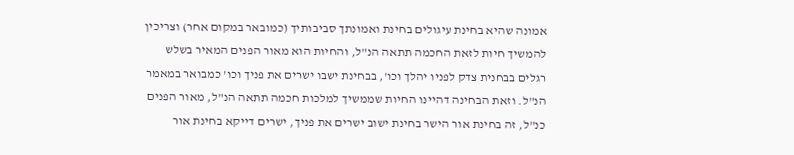אמונה שהיא בחינת עיגולים בחינת ואמונתך סביבותיך (כמובאר במקום אחר) וצריכין להמשיך חיות לזאת החכמה תתאה הנ"ל, והחיות הוא מאור הפנים המאיר בשלש רגלים בבחנית צדק לפניו יהלך וכו', בבחינת ישבו ישרים את פניך וכו' כמבואר במאמר הנ"ל. וזאת הבחינה דהיינו החיות שממשיך למלכות חכמה תתאה הנ"ל, מאור הפנים כנ"ל, זה בחינת אור הישר בחינת ישוב ישרים את פניך, ישרים דייקא בחינת אור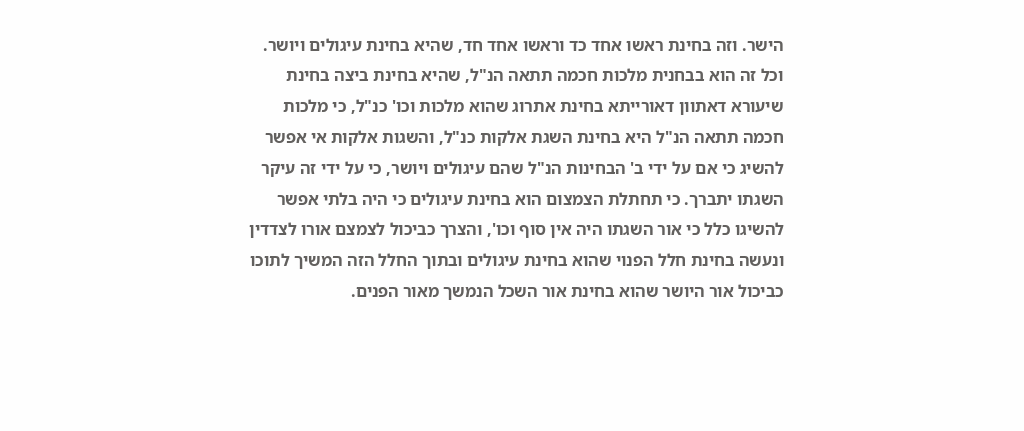הישר. וזה בחינת ראשו אחד כד וראשו אחד חד, שהיא בחינת עיגולים ויושר. וכל זה הוא בבחנית מלכות חכמה תתאה הנ"ל, שהיא בחינת ביצה בחינת שיעורא דאתוון דאורייתא בחינת אתרוג שהוא מלכות וכו' כנ"ל, כי מלכות חכמה תתאה הנ"ל היא בחינת השגת אלקות כנ"ל, והשגות אלקות אי אפשר להשיג כי אם על ידי ב' הבחינות הנ"ל שהם עיגולים ויושר, כי על ידי זה עיקר השגתו יתברך. כי תחתלת הצמצום הוא בחינת עיגולים כי היה בלתי אפשר להשיגו כלל כי אור השגתו היה אין סוף וכו', והצרך כביכול לצמצם אורו לצדדין ונעשה בחינת חלל הפנוי שהוא בחינת עיגולים ובתוך החלל הזה המשיך לתוכו כביכול אור היושר שהוא בחינת אור השכל הנמשך מאור הפנים.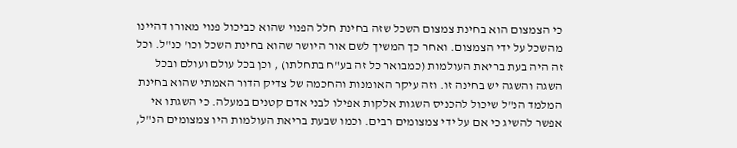כי הצמצום הוא בחינת צמצום השכל שזה בחינת חלל הפנוי שהוא כביכול פנוי מאורו דהיינו מהשכל על ידי הצמצום. ואחר כך המשיך לשם אור היושר שהוא בחינת השכל וכו' כנ"ל. וכל זה היה בעת בריאת העולמות (כמבואר כל זה בע"ח בתחלתו) , וכן בכל עולם ועולם ובכל השגה והשגה יש בחינה זו. וזה עיקר האומנות והחכמה של צדיק הדור האמתי שהוא בחינת המלמד הנ"ל שיכול להכניס השגות אלקות אפילו לבני אדם קטנים במעלה. כי השגתו אי אפשר להשיג כי אם על ידי צמצומים רבים. וכמו שבעת בריאת העולמות היו צמצומים הנ"ל,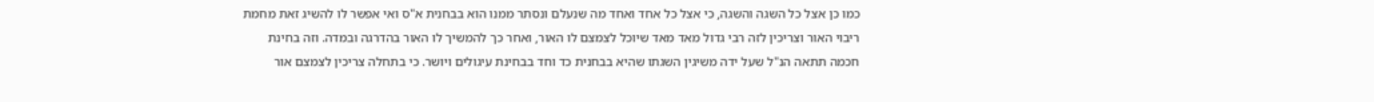כמו כן אצל כל השגה והשגה, כי אצל כל אחד ואחד מה שנעלם ונסתר ממנו הוא בבחנית א"ס ואי אפשר לו להשיג זאת מחמת ריבוי האור וצריכין לזה רבי גדול מאד מאד שיוכל לצמצם לו האור, ואחר כך להמשיך לו האור בהדרגה ובמדה. וזה בחינת חכמה תתאה הנ"ל שעל ידה משיגין השגתו שהיא בבחנית כד וחד בבחינת עיגולים ויושר. כי בתחלה צריכין לצמצם אור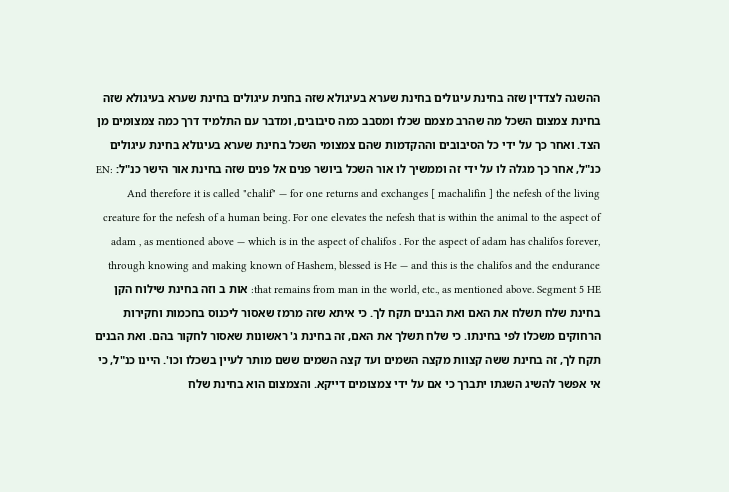ההשגה לצדדין שזה בחינת עיגולים בחינת שערא בעיגולא שזה בחנית עיגולים בחינת שערא בעיגולא שזה בחינת צמצום השכל מה שהרב מצמם שכלו ומסבב כמה סיבובים, ומדבר עם התלמיד דרך כמה צמצומים מן הצד. ואחר כך על ידי כל הסיבובים וההקדמות שהם צמצומי השכל בחינת שערא בעיגולא בחינת עיגולים כנ"ל, אחר כך מגלה לו על ידי זה וממשיך לו אור השכל ביושר פנים אל פנים שזה בחינת אור הישר כנ"ל: EN: And therefore it is called "chalif" — for one returns and exchanges [ machalifin ] the nefesh of the living creature for the nefesh of a human being. For one elevates the nefesh that is within the animal to the aspect of adam , as mentioned above — which is in the aspect of chalifos . For the aspect of adam has chalifos forever, through knowing and making known of Hashem, blessed is He — and this is the chalifos and the endurance that remains from man in the world, etc., as mentioned above. Segment 5 HE: אות ב וזה בחינת שילוח הקן בחינת שלח תשלח את האם ואת הבנים תקח לך. כי איתא שזה מרמז שאסור ליכנוס בחכמות וחקירות הרחוקים משכלו לפי בחינתו. כי שלח תשלך את האם, זה בחינת ג' ראשונות שאסור לחקור בהם. ואת הבנים תקח לך, זה בחינת ששה קצוות מקצה השמים ועד קצה השמים ששם מותר לעיין בשכלו וכו'. היינו כנ"ל, כי אי אפשר להשיג השגתו יתברך כי אם על ידי צמצומים דייקא. והצמצום הוא בחינת שלח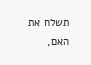תשלח את האם,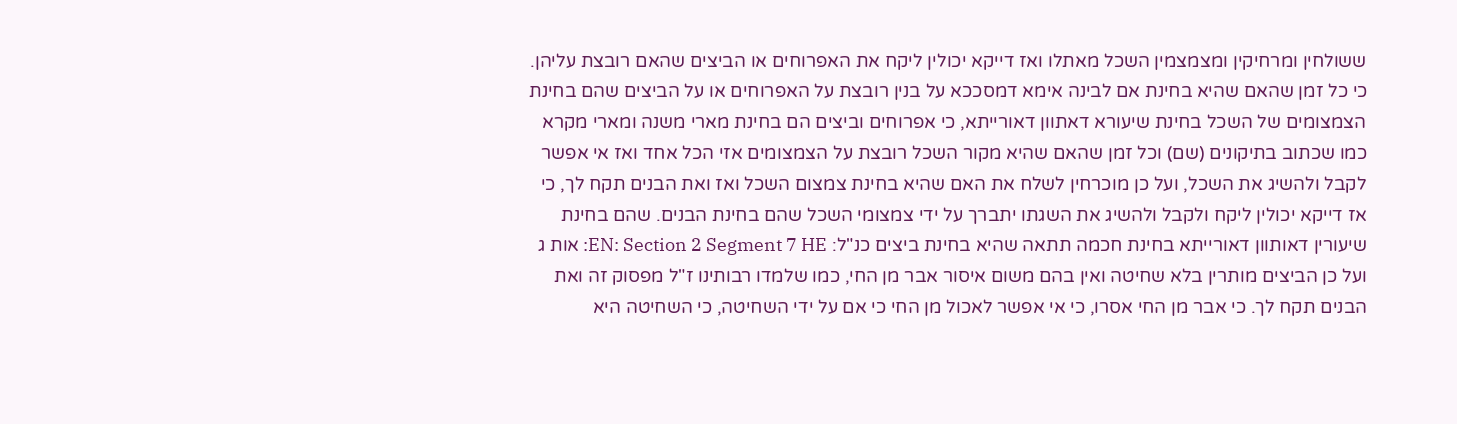ששולחין ומרחיקין ומצמצמין השכל מאתלו ואז דייקא יכולין ליקח את האפרוחים או הביצים שהאם רובצת עליהן. כי כל זמן שהאם שהיא בחינת אם לבינה אימא דמסככא על בנין רובצת על האפרוחים או על הביצים שהם בחינת הצמצומים של השכל בחינת שיעורא דאתוון דאורייתא, כי אפרוחים וביצים הם בחינת מארי משנה ומארי מקרא כמו שכתוב בתיקונים (שם) וכל זמן שהאם שהיא מקור השכל רובצת על הצמצומים אזי הכל אחד ואז אי אפשר לקבל ולהשיג את השכל, ועל כן מוכרחין לשלח את האם שהיא בחינת צמצום השכל ואז ואת הבנים תקח לך, כי אז דייקא יכולין ליקח ולקבל ולהשיג את השגתו יתברך על ידי צמצומי השכל שהם בחינת הבנים. שהם בחינת שיעורין דאותוון דאורייתא בחינת חכמה תתאה שהיא בחינת ביצים כנ"ל: EN: Section 2 Segment 7 HE: אות ג ועל כן הביצים מותרין בלא שחיטה ואין בהם משום איסור אבר מן החי, כמו שלמדו רבותינו ז"ל מפסוק זה ואת הבנים תקח לך. כי אבר מן החי אסרו, כי אי אפשר לאכול מן החי כי אם על ידי השחיטה, כי השחיטה היא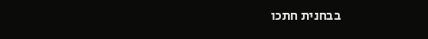בבחנית חתכו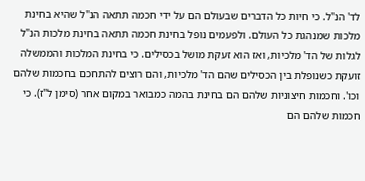לד' הנ"ל. כי חיות כל הדברים שבעולם הם על ידי חכמה תתאה הנ"ל שהיא בחינת מלכות שמנהגת כל העולם. ולפעמים נופל בחינת חכמה תתאה בחינת מלכות הנ"ל לגלות של הד' מלכיות, ואז הוא זעקת מושל בכסילים. כי בחינת המלכות והממשלה זועקת כשנופלת בין הכסילים שהם הד' מלכיות, והם רוצים להתחכם בחכמות שלהם וכו'. וחכמות חיצוניות שלהם הם בחינת בהמה כמבואר במקום אחר (סימן ל"ז). כי חכמות שלהם הם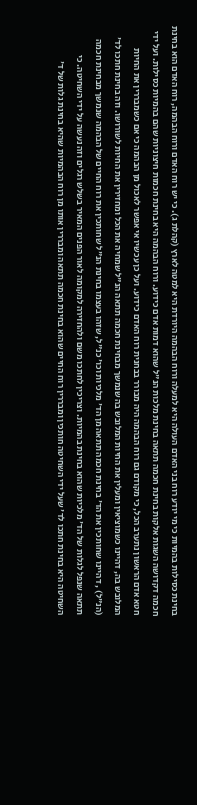בחינת כסילות בהמיות כי מי יודע רוח בני האדם העולה היא למעלה ורוח הבהמה היורדת היא למטה לארץ (קהלת ג). כי יש רוח האדם ורוח הבהמה, רוח האדם הוא בחינת חכמה דקדושה השגות אלקות בחינת חכמה תתאה בחינת מלכות הנ"ל שהוא דמות אדם כידוע. ורוח הבהמה היא בחינת חכמות חיצוניות שהם בהמיות כסילות. ועל ידי חטא אדם הראשון נתערב הכל, כי מקודם גם רוח הבהמה היה מבורר בבחנית רוח האדם כידוע. ועל כן עכשיו אי אפשר לאכול מן הבהמה כי אם כשמבררין את החיות המלובש בה, דהיינו כשמוציאין ומעלין את החיות המלובש בה שנמשך מבחינת חכמה תתאה הנ"ל שמחיה את הכל ומחזירין את החיות לשורושו. וזה בחינת חתכו לד' (הנ"ל) , דהיינו שחותכין את הד' בחינת חכמה תתאה מן הד' מלכיות וכו' כנ"ל, שזהו בעצמו בחינת הנ"ל שחותכין את רוח החיים של הבהמה שנמשך מבחינת חכמה תתאה שנפל לגלות של הד' מלכיות שהוא בחינת בהמיות. וצריכין לחתכו משם ולהחזירה למקומה לאור הפנים המאיר בשלש רגלים וזה נעשה על ידי השחיטה. כי השחיטה היא בחינת חתכו לד' שעל ידי השחיטה חותכין ומבררין רוח החיים שהוא בחינת חכמה תתאה ומבררין אותו מן רוח הבהמיות שהיא בחינת גלות של ד'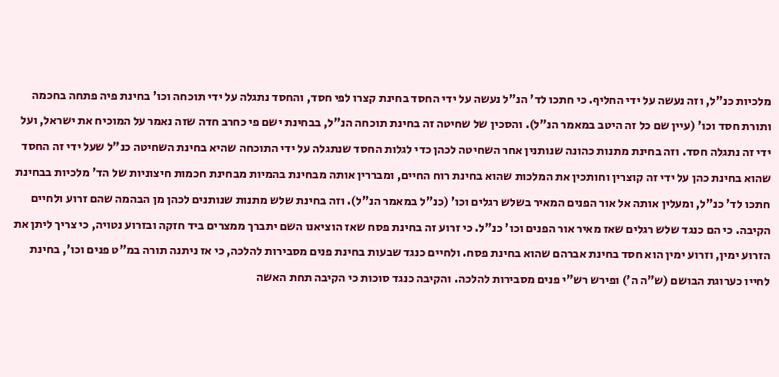מלכיות כנ"ל, וזה נעשה על ידי החליף. כי חתכו לד' הנ"ל נעשה על ידי החסד בחינת קצרו לפי חסד, והחסד נתגלה על ידי תוכחה וכו' בחינת פיה פתחה בחכמה ותורת חסד וכו' (עיין שם כל זה היטב במאמר הנ"ל). והסכין של שחיטה זה בחינת תוכחה הנ"ל, בבחינת ישם פי כחרב חדה שזה נאמר על המוכיח את ישראל, ועל ידי זה נתגלה חסד. וזה בחינת מתנות כהונה שנותנין אחר השחיטה לכהן כדי לגלות החסד שנתגלה על ידי התוכחה שהיא בחינת השחיטה כנ"ל שעל ידי זה החסד שהוא בחינת כהן על ידי זה קוצרין וחותכין את המלכות שהוא בחינת רוח החיים, ומבררין אותה מבחינת בהמיות מבחינת חכמות חיצוניות של הד' מלכיות בבחינת חתכו לד' כנ"ל, ומעלין אותה אל אור הפנים המאיר בשלש רגלים וכו' (כנ"ל במאמר הנ"ל). וזה בחינת שלש מתנות שנותנים לכהן מן הבהמה שהם זרוע ולחיים הקיבה. כי הם כנגד שלש רגלים שאז מאיר אור הפנים וכו' כנ"ל. כי זרוע זה בחינת פסח שאז הוציאנו השם יתברך ממצרים ביד חזקה ובזרוע נטויה, כי צריך ליתן את הזרוע ימין, וזרוע ימין הוא חסד בחינת אברהם שהוא בחינת פסח. ולחיים כנגד שבעות בחינת פנים מסבירות להלכה, כי אז ניתנה תורה במ"ט פנים וכו', בחינת לחייו כערוגת הבושם (ש"ה ה') ופירש רש"י פנים מסבירות להלכה. והקיבה כנגד סוכות כי הקיבה תחת האשה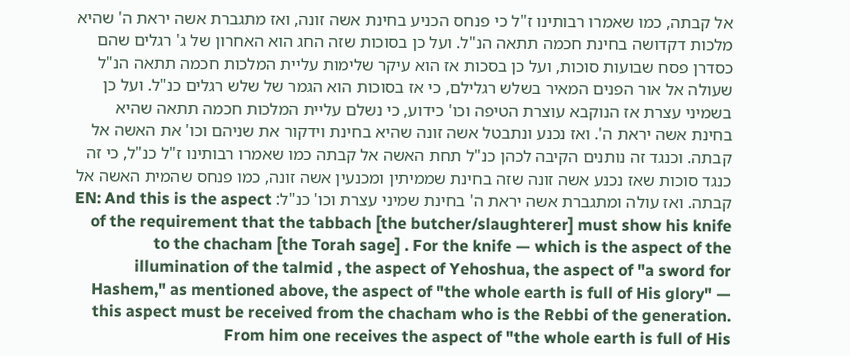אל קבתה, כמו שאמרו רבותינו ז"ל כי פנחס הכניע בחינת אשה זונה, ואז מתגברת אשה יראת ה' שהיא מלכות דקדושה בחינת חכמה תתאה הנ"ל. ועל כן בסוכות שזה החג הוא האחרון של ג' רגלים שהם כסדרן פסח שבועות סוכות, ועל כן בסכות אז הוא עיקר שלימות עליית המלכות חכמה תתאה הנ"ל שעולה אל אור הפנים המאיר בשלש רגלילם, כי אז בסוכות הוא הגמר של שלש רגלים כנ"ל. ועל כן בשמיני עצרת אז הנוקבא עוצרת הטיפה וכו' כידוע, כי נשלם עליית המלכות חכמה תתאה שהיא בחינת אשה יראת ה'. ואז נכנע ונתבטל אשה זונה שהיא בחינת וידקור את שניהם וכו' את האשה אל קבתה. וכנגד זה נותנים הקיבה לכהן כנ"ל תחת האשה אל קבתה כמו שאמרו רבותינו ז"ל כנ"ל, כי זה כנגד סוכות שאז נכנע אשה זונה שזה בחינת שממיתין ומכנעין אשה זונה, כמו פנחס שהמית האשה אל קבתה. ואז עולה ומתגברת אשה יראת ה' בחינת שמיני עצרת וכו' כנ"ל: EN: And this is the aspect of the requirement that the tabbach [the butcher/slaughterer] must show his knife to the chacham [the Torah sage] . For the knife — which is the aspect of the illumination of the talmid , the aspect of Yehoshua, the aspect of "a sword for Hashem," as mentioned above, the aspect of "the whole earth is full of His glory" — this aspect must be received from the chacham who is the Rebbi of the generation. From him one receives the aspect of "the whole earth is full of His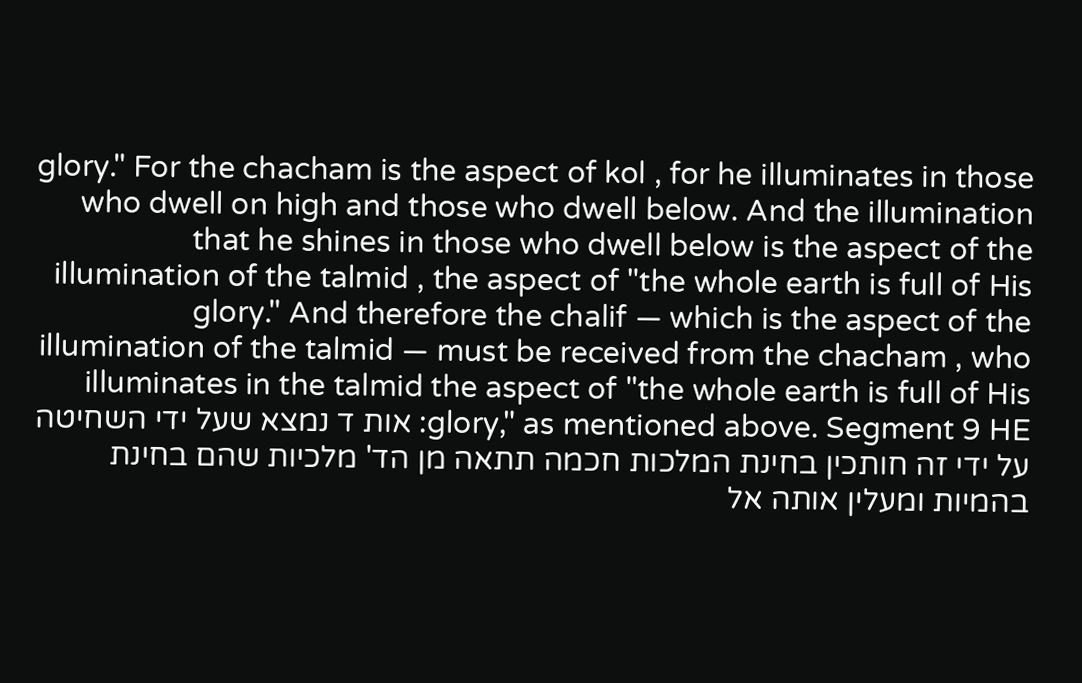glory." For the chacham is the aspect of kol , for he illuminates in those who dwell on high and those who dwell below. And the illumination that he shines in those who dwell below is the aspect of the illumination of the talmid , the aspect of "the whole earth is full of His glory." And therefore the chalif — which is the aspect of the illumination of the talmid — must be received from the chacham , who illuminates in the talmid the aspect of "the whole earth is full of His glory," as mentioned above. Segment 9 HE: אות ד נמצא שעל ידי השחיטה על ידי זה חותכין בחינת המלכות חכמה תתאה מן הד' מלכיות שהם בחינת בהמיות ומעלין אותה אל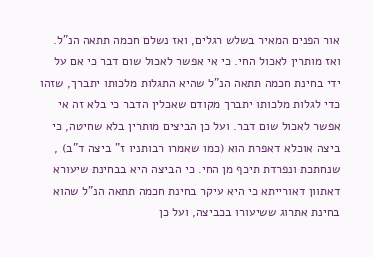אור הפנים המאיר בשלש רגלים, ואז נשלם חכמה תתאה הנ"ל. ואז מותרין לאכול החי. כי אי אפשר לאכול שום דבר כי אם על ידי בחינת חכמה תתאה הנ"ל שהיא התגלות מלכותו יתברך, שזהו כדי לגלות מלכותו יתברך מקודם שאכלין הדבר כי בלא זה אי אפשר לאכול שום דבר. ועל כן הביצים מותרין בלא שחיטה, כי ביצה אוכלא דאפרת הוא (כמו שאמרו רבותניו ז" ביצה ד"ב) , שנחתכת ונפרדת תיכף מן החי. כי הביצה היא בבחינת שיעורא דאתוון דאורייתא כי היא עיקר בחינת חכמה תתאה הנ"ל שהוא בחינת אתרוג ששיעורו בכביצה, ועל כן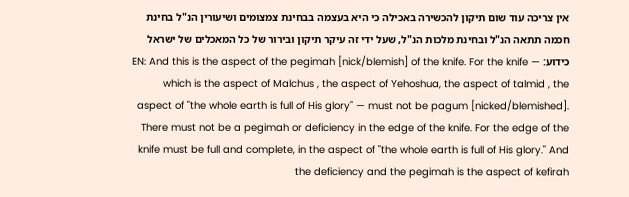אין צריכה עוד שום תיקון להכשירה באכילה כי היא בעצמה בבחינת צמצומים ושיעורין הנ"ל בחינת חכמה תתאה הנ"ל ובחינת מלכות הנ"ל, שעל ידי זה עיקר תיקון ובירור של כל המאכלים של ישראל כידוע: EN: And this is the aspect of the pegimah [nick/blemish] of the knife. For the knife — which is the aspect of Malchus , the aspect of Yehoshua, the aspect of talmid , the aspect of "the whole earth is full of His glory" — must not be pagum [nicked/blemished]. There must not be a pegimah or deficiency in the edge of the knife. For the edge of the knife must be full and complete, in the aspect of "the whole earth is full of His glory." And the deficiency and the pegimah is the aspect of kefirah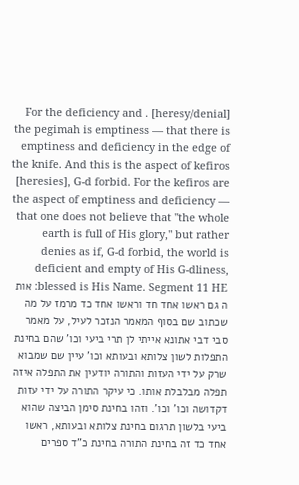[heresy/denial] . For the deficiency and the pegimah is emptiness — that there is emptiness and deficiency in the edge of the knife. And this is the aspect of kefiros [heresies], G-d forbid. For the kefiros are the aspect of emptiness and deficiency — that one does not believe that "the whole earth is full of His glory," but rather denies as if, G-d forbid, the world is deficient and empty of His G-dliness, blessed is His Name. Segment 11 HE: אות ה גם ראשו אחד חד וראשו אחד כד מרמז על מה שכתוב שם בסוף המאמר הנזכר לעיל, על מאמר סבי דבי אתונא אייתי לן תרי ביעי וכו' שהם בחינת התפלות לשון צלותא ובעותא וכו' עיין שם שמבוא שרק על ידי העזות והתורה יודעין את התפלה איזה תפלה מבלבלת אותו. כי עיקר התורה על ידי עזות דקדושה וכו' וכו'. וזהו בחינת סימן הביצה שהוא ביעי בלשון תרגום בחינת צלותא ובעותא, ראשו אחד כד זה בחינת התורה בחינת כ"ד ספרים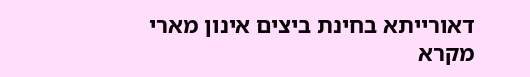דאורייתא בחינת ביצים אינון מארי מקרא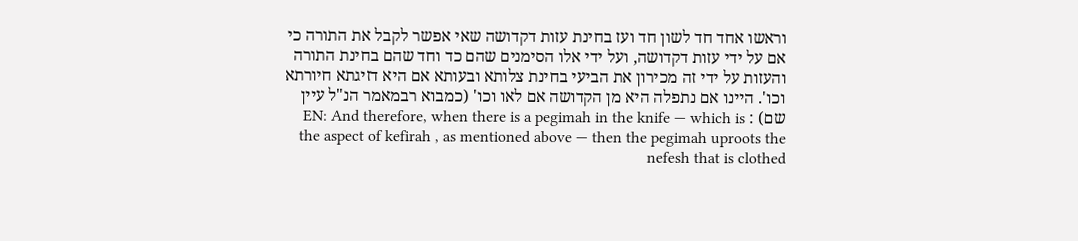וראשו אחד חד לשון חד ועז בחינת עזות דקדושה שאי אפשר לקבל את התורה כי אם על ידי עזות דקדושה, ועל ידי אלו הסימנים שהם כד וחד שהם בחינת התורה והעזות על ידי זה מכירון את הביעי בחינת צלותא ובעותא אם היא דזיגתא חיורתא וכו'. היינו אם נתפלה היא מן הקדושה אם לאו וכו' (כמבוא רבמאמר הנ"ל עיין שם) : EN: And therefore, when there is a pegimah in the knife — which is the aspect of kefirah , as mentioned above — then the pegimah uproots the nefesh that is clothed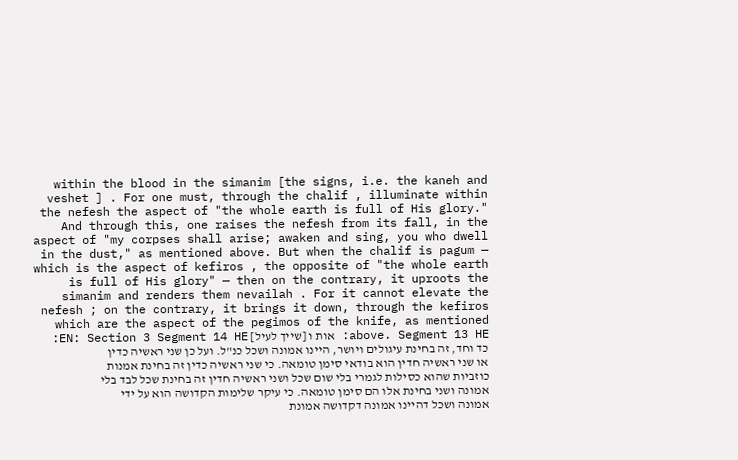within the blood in the simanim [the signs, i.e. the kaneh and veshet ] . For one must, through the chalif , illuminate within the nefesh the aspect of "the whole earth is full of His glory." And through this, one raises the nefesh from its fall, in the aspect of "my corpses shall arise; awaken and sing, you who dwell in the dust," as mentioned above. But when the chalif is pagum — which is the aspect of kefiros , the opposite of "the whole earth is full of His glory" — then on the contrary, it uproots the simanim and renders them nevailah . For it cannot elevate the nefesh ; on the contrary, it brings it down, through the kefiros which are the aspect of the pegimos of the knife, as mentioned above. Segment 13 HE: אות ו [שייך לעיל] EN: Section 3 Segment 14 HE: כד וחד, זה בחינת עיגולים ויושר, היינו אמונה ושכל כנ"ל. ועל כן שני ראשיה כדין או שני ראשיה חדין הוא בודאי סימן טומאה. כי שני ראשיה כדין זה בחינת אמנות כוזביות שהוא כסילות לגמרי בלי שום שכל ושני ראשיה חדין זה בחינת שכל לבד בלי אמונה ושני בחינת אלו הם סימן טומאה. כי עיקר שלימות הקדושה הוא על ידי אמונה ושכל דהיינו אמונה דקדושה אמונת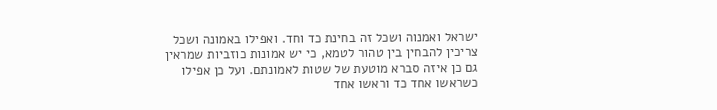ישראל ואמנוה ושכל זה בחינת כד וחד. ואפילו באמונה ושכל צריכין להבחין בין טהור לטמא, כי יש אמונות כוזביות שמראין גם כן איזה סברא מוטעת של שטות לאמונתם. ועל כן אפילו כשראשו אחד כד וראשו אחד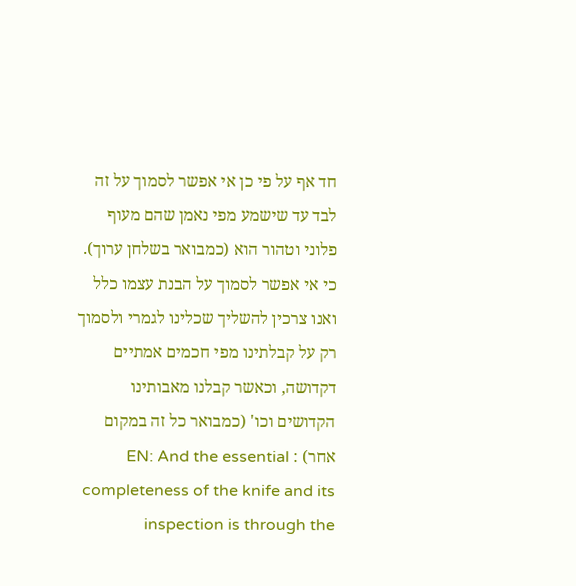חד אף על פי כן אי אפשר לסמוך על זה לבד עד שישמע מפי נאמן שהם מעוף פלוני וטהור הוא (כמבואר בשלחן ערוך). כי אי אפשר לסמוך על הבנת עצמו כלל ואנו צרכין להשליך שכלינו לגמרי ולסמוך רק על קבלתינו מפי חכמים אמתיים דקדושה, וכאשר קבלנו מאבותינו הקדושים וכו' (כמבואר כל זה במקום אחר) : EN: And the essential completeness of the knife and its inspection is through the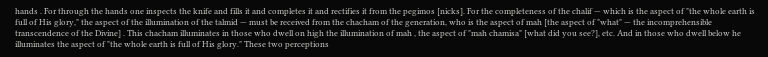hands . For through the hands one inspects the knife and fills it and completes it and rectifies it from the pegimos [nicks]. For the completeness of the chalif — which is the aspect of "the whole earth is full of His glory," the aspect of the illumination of the talmid — must be received from the chacham of the generation, who is the aspect of mah [the aspect of "what" — the incomprehensible transcendence of the Divine] . This chacham illuminates in those who dwell on high the illumination of mah , the aspect of "mah chamisa" [what did you see?], etc. And in those who dwell below he illuminates the aspect of "the whole earth is full of His glory." These two perceptions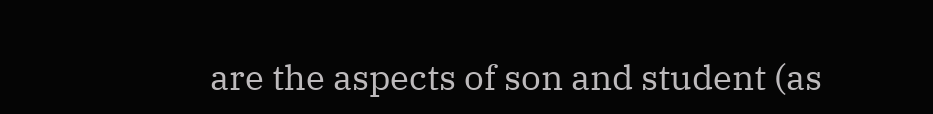are the aspects of son and student (as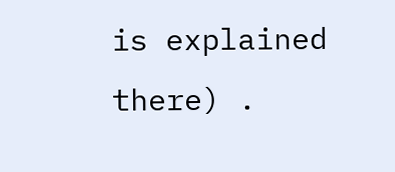is explained there) .